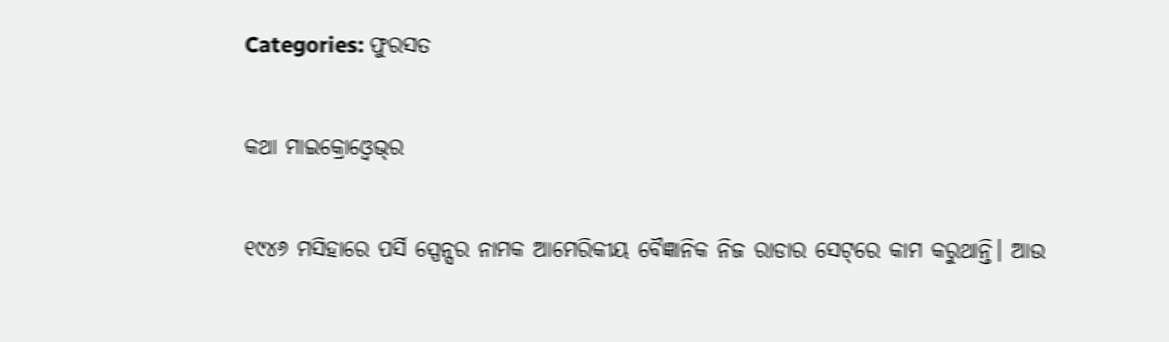Categories: ଫୁରସତ

କଥା ମାଇକ୍ରୋଓ୍ବେଭ୍‌ର

୧୯୪୬ ମସିହାରେ ପର୍ସି ସ୍ପେନ୍ସର ନାମକ ଆମେରିକୀୟ ବୈଜ୍ଞାନିକ ନିଜ ରାଡାର ସେଟ୍‌ରେ କାମ କରୁଥାନ୍ତି। ଆଉ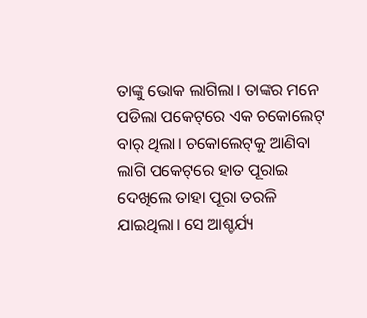ତାଙ୍କୁ ଭୋକ ଲାଗିଲା। ତାଙ୍କର ମନେ ପଡିଲା ପକେଟ୍‌ରେ ଏକ ଚକୋଲେଟ୍‌ ବାର୍‌ ଥିଲା। ଚକୋଲେଟ୍‌କୁ ଆଣିବା ଲାଗି ପକେଟ୍‌ରେ ହାତ ପୂରାଇ ଦେଖିଲେ ତାହା ପୂରା ତରଳି ଯାଇଥିଲା। ସେ ଆଶ୍ଚର୍ଯ୍ୟ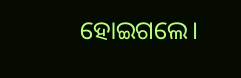ହୋଇଗଲେ।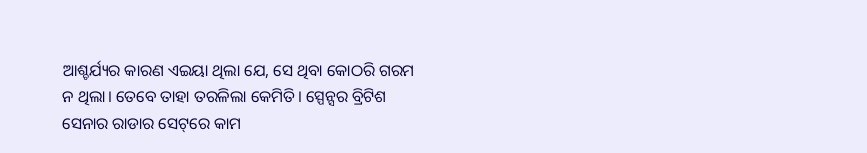ଆଶ୍ଚର୍ଯ୍ୟର କାରଣ ଏଇୟା ଥିଲା ଯେ, ସେ ଥିବା କୋଠରି ଗରମ ନ ଥିଲା। ତେବେ ତାହା ତରଳିଲା କେମିତି। ସ୍ପେନ୍ସର ବ୍ରିଟିଶ ସେନାର ରାଡାର ସେଟ୍‌ରେ କାମ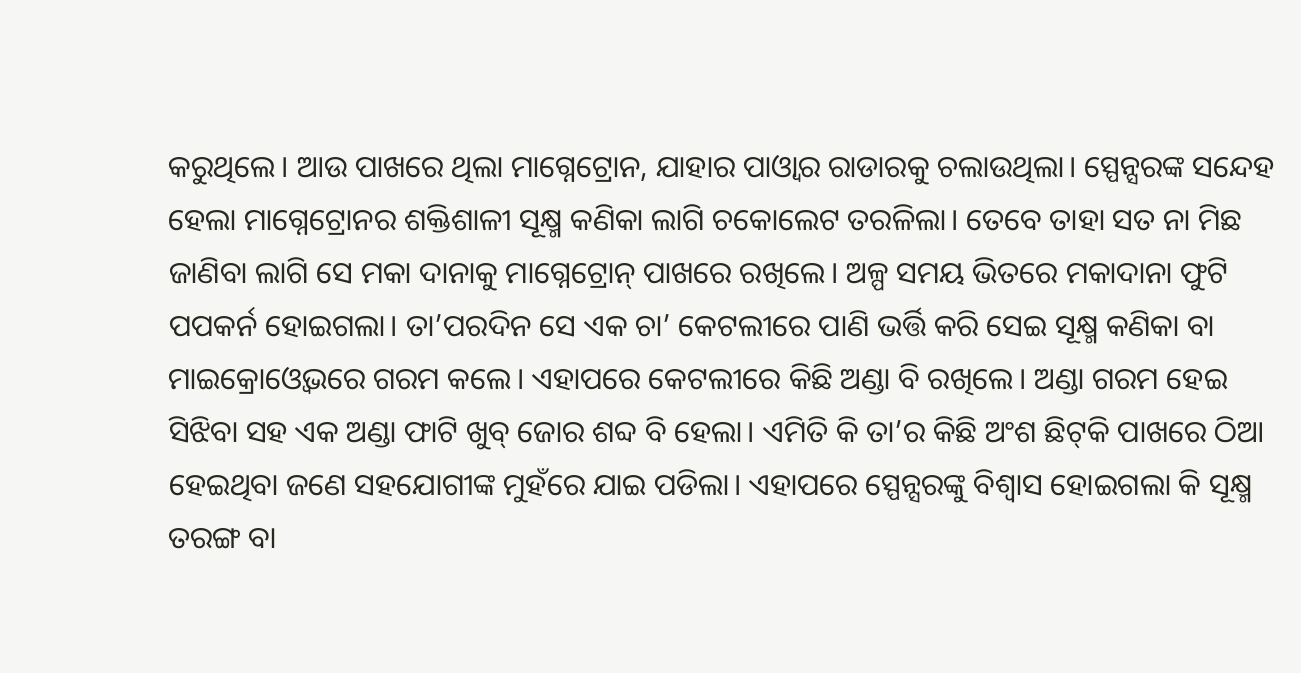କରୁଥିଲେ। ଆଉ ପାଖରେ ଥିଲା ମାଗ୍ନେଟ୍ରୋନ, ଯାହାର ପାଓ୍ବାର ରାଡାରକୁ ଚଲାଉଥିଲା। ସ୍ପେନ୍ସରଙ୍କ ସନ୍ଦେହ ହେଲା ମାଗ୍ନେଟ୍ରୋନର ଶକ୍ତିଶାଳୀ ସୂକ୍ଷ୍ମ କଣିକା ଲାଗି ଚକୋଲେଟ ତରଳିଲା। ତେବେ ତାହା ସତ ନା ମିଛ ଜାଣିବା ଲାଗି ସେ ମକା ଦାନାକୁ ମାଗ୍ନେଟ୍ରୋନ୍‌ ପାଖରେ ରଖିଲେ। ଅଳ୍ପ ସମୟ ଭିତରେ ମକାଦାନା ଫୁଟି ପପକର୍ନ ହୋଇଗଲା। ତା’ପରଦିନ ସେ ଏକ ଚା’ କେଟଲୀରେ ପାଣି ଭର୍ତ୍ତି କରି ସେଇ ସୂକ୍ଷ୍ମ କଣିକା ବା ମାଇକ୍ରୋଓ୍ବେଭରେ ଗରମ କଲେ। ଏହାପରେ କେଟଲୀରେ କିଛି ଅଣ୍ଡା ବି ରଖିଲେ। ଅଣ୍ଡା ଗରମ ହେଇ ସିଝିବା ସହ ଏକ ଅଣ୍ଡା ଫାଟି ଖୁବ୍‌ ଜୋର ଶବ୍ଦ ବି ହେଲା। ଏମିତି କି ତା’ର କିଛି ଅଂଶ ଛିଟ୍‌କି ପାଖରେ ଠିଆ ହେଇଥିବା ଜଣେ ସହଯୋଗୀଙ୍କ ମୁହଁରେ ଯାଇ ପଡିଲା। ଏହାପରେ ସ୍ପେନ୍ସରଙ୍କୁ ବିଶ୍ୱାସ ହୋଇଗଲା କି ସୂକ୍ଷ୍ମ ତରଙ୍ଗ ବା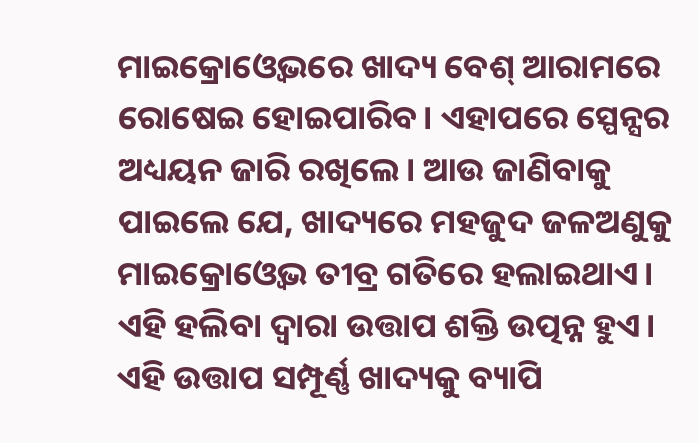ମାଇକ୍ରୋଓ୍ବେଭରେ ଖାଦ୍ୟ ବେଶ୍‌ ଆରାମରେ ରୋଷେଇ ହୋଇପାରିବ। ଏହାପରେ ସ୍ପେନ୍ସର ଅଧ୍ୟୟନ ଜାରି ରଖିଲେ। ଆଉ ଜାଣିବାକୁ ପାଇଲେ ଯେ, ଖାଦ୍ୟରେ ମହଜୁଦ ଜଳଅଣୁକୁ ମାଇକ୍ରୋଓ୍ବେଭ ତୀବ୍ର ଗତିରେ ହଲାଇଥାଏ। ଏହି ହଲିବା ଦ୍ୱାରା ଉତ୍ତାପ ଶକ୍ତି ଉତ୍ପନ୍ନ ହୁଏ। ଏହି ଉତ୍ତାପ ସମ୍ପୂର୍ଣ୍ଣ ଖାଦ୍ୟକୁ ବ୍ୟାପି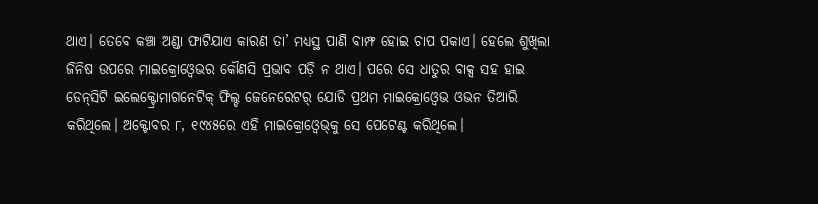ଥାଏ। ତେବେ କଞ୍ଚା ଅଣ୍ଡା ଫାଟିଯାଏ କାରଣ ତା’ ମଧ୍ୟସ୍ଥ ପାଣି ବାମ୍ଫ ହୋଇ ଚାପ ପକାଏ। ହେଲେ ଶୁଖିଲା ଜିନିଷ ଉପରେ ମାଇକ୍ରୋଓ୍ବେଭର କୌଣସି ପ୍ରଭାବ ପଡ଼ି ନ ଥାଏ। ପରେ ସେ ଧାତୁର ବାକ୍ସ ସହ ହାଇ ଡେନ୍‌ସିଟି ଇଲେକ୍ଟ୍ରୋମାଗନେଟିକ୍‌ ଫିଲ୍ଡ ଜେନେରେଟର୍‌ ଯୋଡି ପ୍ରଥମ ମାଇକ୍ରୋଓ୍ବେଭ ଓଭନ ତିଆରି କରିଥିଲେ। ଅକ୍ଟୋବର ୮, ୧୯୪୫ରେ ଏହି ମାଇକ୍ରୋଓ୍ବେଭ୍‌କୁ ସେ ପେଟେଣ୍ଟ କରିଥିଲେ।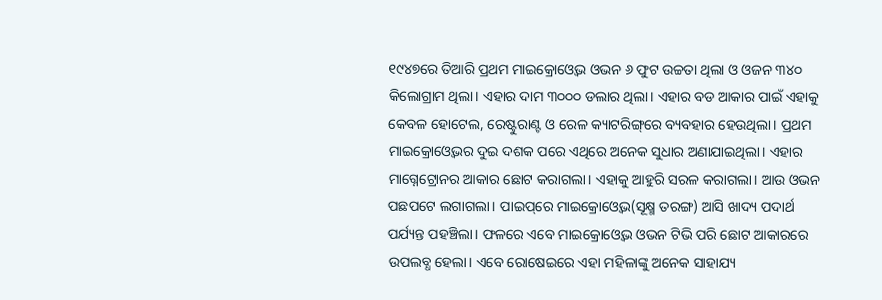୧୯୪୭ରେ ତିଆରି ପ୍ରଥମ ମାଇକ୍ରୋଓ୍ବେଭ ଓଭନ ୬ ଫୁଟ ଉଚ୍ଚତା ଥିଲା ଓ ଓଜନ ୩୪୦ କିଲୋଗ୍ରାମ ଥିଲା। ଏହାର ଦାମ ୩୦୦୦ ଡଲାର ଥିଲା। ଏହାର ବଡ ଆକାର ପାଇଁ ଏହାକୁ କେବଳ ହୋଟେଲ, ରେଷ୍ଟୁରାଣ୍ଟ ଓ ରେଳ କ୍ୟାଟରିଙ୍ଗ୍‌ରେ ବ୍ୟବହାର ହେଉଥିଲା। ପ୍ରଥମ ମାଇକ୍ରୋଓ୍ବେଭର ଦୁଇ ଦଶକ ପରେ ଏଥିରେ ଅନେକ ସୁଧାର ଅଣାଯାଇଥିଲା। ଏହାର ମାଗ୍ନେଟ୍ରୋନର ଆକାର ଛୋଟ କରାଗଲା। ଏହାକୁ ଆହୁରି ସରଳ କରାଗଲା। ଆଉ ଓଭନ ପଛପଟେ ଲଗାଗଲା। ପାଇପ୍‌ରେ ମାଇକ୍ରୋଓ୍ବେଭ(ସୂକ୍ଷ୍ମ ତରଙ୍ଗ) ଆସି ଖାଦ୍ୟ ପଦାର୍ଥ ପର୍ଯ୍ୟନ୍ତ ପହଞ୍ଚିଲା। ଫଳରେ ଏବେ ମାଇକ୍ରୋଓ୍ବେଭ ଓଭନ ଟିଭି ପରି ଛୋଟ ଆକାରରେ ଉପଲବ୍ଧ ହେଲା। ଏବେ ରୋଷେଇରେ ଏହା ମହିଳାଙ୍କୁ ଅନେକ ସାହାଯ୍ୟ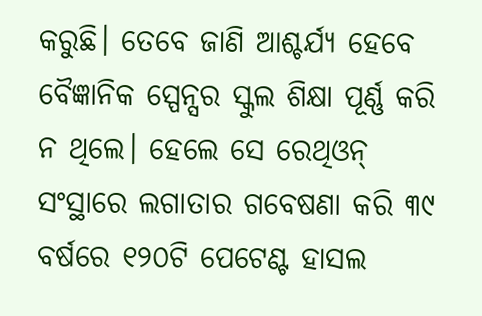କରୁଛି। ତେବେ ଜାଣି ଆଶ୍ଚର୍ଯ୍ୟ ହେବେ ବୈଜ୍ଞାନିକ ସ୍ପେନ୍ସର ସ୍କୁଲ ଶିକ୍ଷା ପୂର୍ଣ୍ଣ କରି ନ ଥିଲେ। ହେଲେ ସେ ରେଥିଓନ୍‌ ସଂସ୍ଥାରେ ଲଗାତାର ଗବେଷଣା କରି ୩୯ ବର୍ଷରେ ୧୨୦ଟି ପେଟେଣ୍ଟ ହାସଲ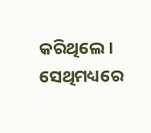କରିଥିଲେ। ସେଥିମଧ୍ୟରେ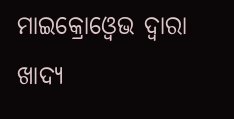ମାଇକ୍ରୋଓ୍ବେଭ ଦ୍ୱାରା ଖାଦ୍ୟ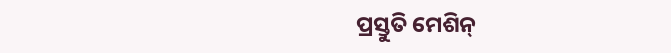ପ୍ରସ୍ତୁତି ମେଶିନ୍‌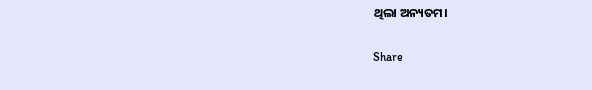ଥିଲା ଅନ୍ୟତମ।

Share